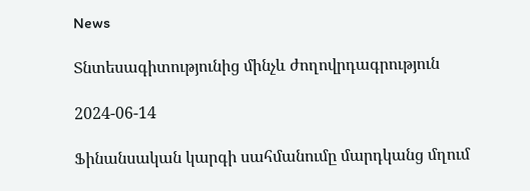News

Տնտեսագիտությունից մինչև ժողովրդագրություն

2024-06-14

Ֆինանսական կարգի սահմանումը մարդկանց մղում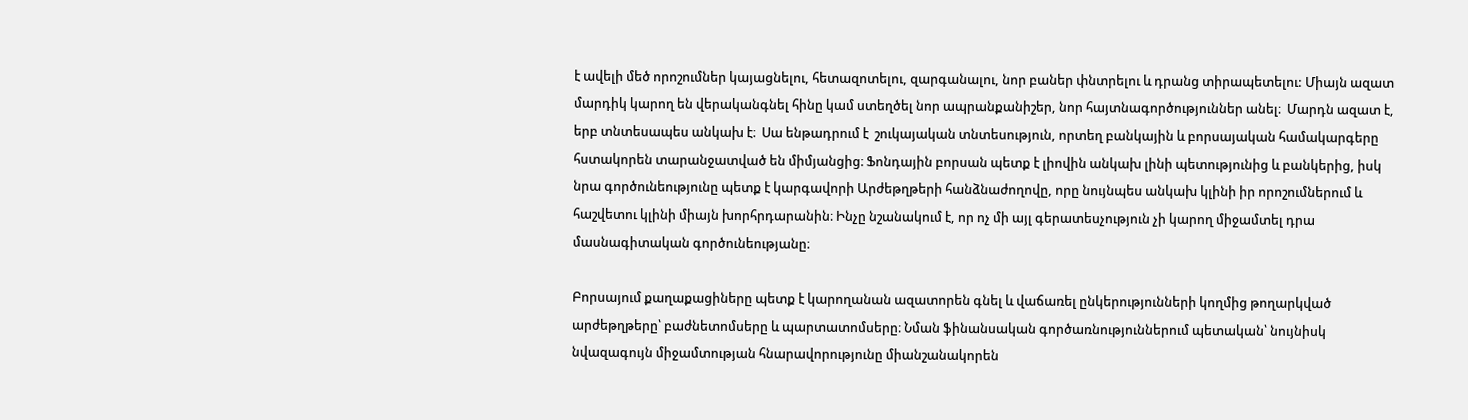է ավելի մեծ որոշումներ կայացնելու, հետազոտելու, զարգանալու, նոր բաներ փնտրելու և դրանց տիրապետելու: Միայն ազատ մարդիկ կարող են վերականգնել հինը կամ ստեղծել նոր ապրանքանիշեր, նոր հայտնագործություններ անել։  Մարդն ազատ է,  երբ տնտեսապես անկախ է։  Սա ենթադրում է  շուկայական տնտեսություն, որտեղ բանկային և բորսայական համակարգերը հստակորեն տարանջատված են միմյանցից։ Ֆոնդային բորսան պետք է լիովին անկախ լինի պետությունից և բանկերից, իսկ նրա գործունեությունը պետք է կարգավորի Արժեթղթերի հանձնաժողովը, որը նույնպես անկախ կլինի իր որոշումներում և հաշվետու կլինի միայն խորհրդարանին։ Ինչը նշանակում է, որ ոչ մի այլ գերատեսչություն չի կարող միջամտել դրա մասնագիտական գործունեությանը։

Բորսայում քաղաքացիները պետք է կարողանան ազատորեն գնել և վաճառել ընկերությունների կողմից թողարկված արժեթղթերը՝ բաժնետոմսերը և պարտատոմսերը։ Նման ֆինանսական գործառնություններում պետական՝ նույնիսկ նվազագույն միջամտության հնարավորությունը միանշանակորեն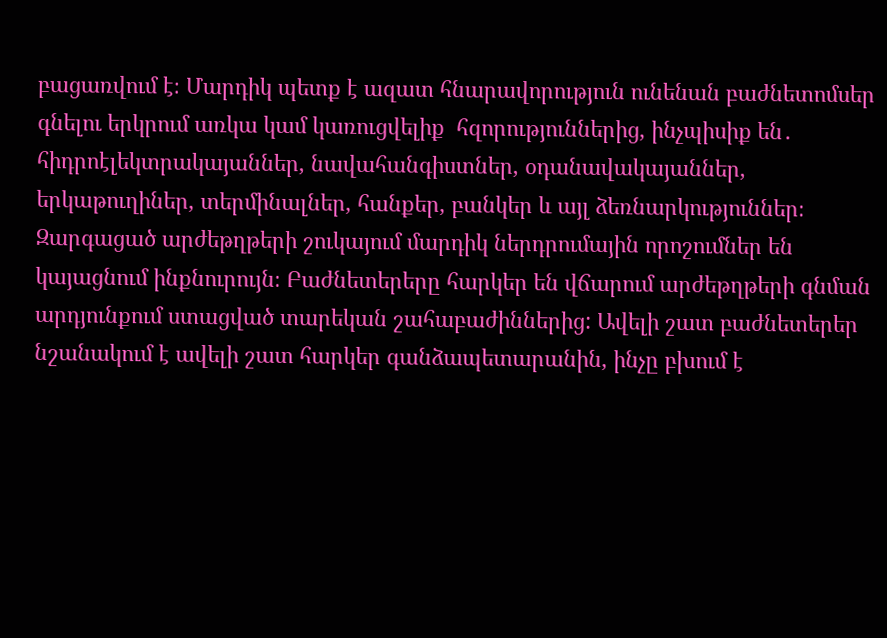բացառվում է։ Մարդիկ պետք է ազատ հնարավորություն ունենան բաժնետոմսեր գնելու երկրում առկա կամ կառուցվելիք  հզորություններից, ինչպիսիք են․  հիդրոէլեկտրակայաններ, նավահանգիստներ, օդանավակայաններ, երկաթուղիներ, տերմինալներ, հանքեր, բանկեր և այլ ձեռնարկություններ։  Զարգացած արժեթղթերի շուկայում մարդիկ ներդրումային որոշումներ են կայացնում ինքնուրույն։ Բաժնետերերը հարկեր են վճարում արժեթղթերի գնման արդյունքում ստացված տարեկան շահաբաժիններից: Ավելի շատ բաժնետերեր նշանակում է ավելի շատ հարկեր գանձապետարանին, ինչը բխում է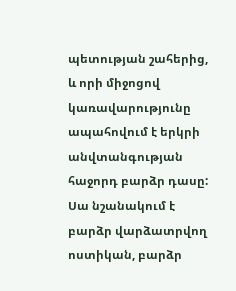պետության շահերից, և որի միջոցով կառավարությունը ապահովում է երկրի անվտանգության հաջորդ բարձր դասը: Սա նշանակում է բարձր վարձատրվող ոստիկան, բարձր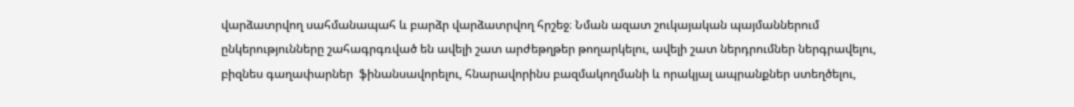վարձատրվող սահմանապահ և բարձր վարձատրվող հրշեջ։ Նման ազատ շուկայական պայմաններում ընկերությունները շահագրգռված են ավելի շատ արժեթղթեր թողարկելու, ավելի շատ ներդրումներ ներգրավելու, բիզնես գաղափարներ  ֆինանսավորելու, հնարավորինս բազմակողմանի և որակյալ ապրանքներ ստեղծելու,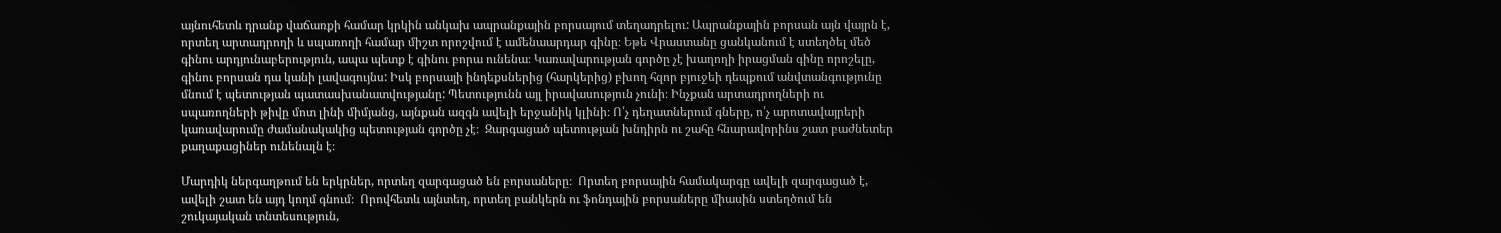այնուհետև դրանք վաճառքի համար կրկին անկախ ապրանքային բորսայում տեղադրելու: Ապրանքային բորսան այն վայրն է, որտեղ արտադրողի և սպառողի համար միշտ որոշվում է ամենաարդար գինը։ Եթե Վրաստանը ցանկանում է ստեղծել մեծ գինու արդյունաբերություն, ապա պետք է գինու բորա ունենա։ Կառավարության գործը չէ խաղողի իրացման գինը որոշելը,  գինու բորսան դա կանի լավագույնս: Իսկ բորսայի ինդեքսներից (հարկերից) բխող հզոր բյուջեի դեպքում անվտանգությունը մնում է պետության պատասխանատվությանը: Պետությունն այլ իրավասություն չունի։ Ինչքան արտադրողների ու սպառողների թիվը մոտ լինի միմյանց, այնքան ազգն ավելի երջանիկ կլինի։ Ո՛չ դեղատներում գները, ո՛չ արոտավայրերի կառավարումը ժամանակակից պետության գործը չէ։  Զարգացած պետության խնդիրն ու շահը հնարավորինս շատ բաժնետեր քաղաքացիներ ունենալն է։

Մարդիկ ներգաղթում են երկրներ, որտեղ զարգացած են բորսաները։  Որտեղ բորսային համակարգը ավելի զարգացած է,  ավելի շատ են այդ կողմ գնում։  Որովհետև այնտեղ, որտեղ բանկերն ու ֆոնդային բորսաները միասին ստեղծում են շուկայական տնտեսություն,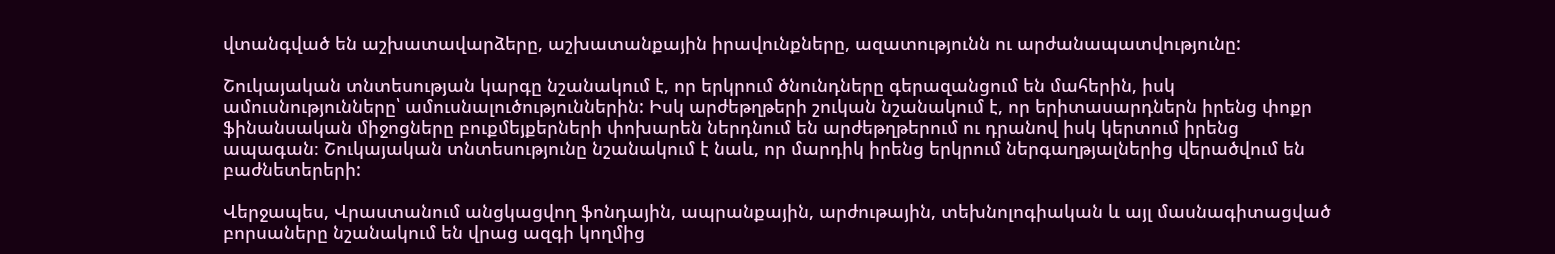վտանգված են աշխատավարձերը, աշխատանքային իրավունքները, ազատությունն ու արժանապատվությունը:

Շուկայական տնտեսության կարգը նշանակում է, որ երկրում ծնունդները գերազանցում են մահերին, իսկ ամուսնությունները՝ ամուսնալուծություններին: Իսկ արժեթղթերի շուկան նշանակում է, որ երիտասարդներն իրենց փոքր ֆինանսական միջոցները բուքմեյքերների փոխարեն ներդնում են արժեթղթերում ու դրանով իսկ կերտում իրենց ապագան։ Շուկայական տնտեսությունը նշանակում է նաև, որ մարդիկ իրենց երկրում ներգաղթյալներից վերածվում են բաժնետերերի:

Վերջապես, Վրաստանում անցկացվող ֆոնդային, ապրանքային, արժութային, տեխնոլոգիական և այլ մասնագիտացված բորսաները նշանակում են վրաց ազգի կողմից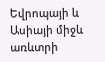Եվրոպայի և Ասիայի միջև առևտրի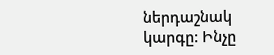ներդաշնակ կարգը: Ինչը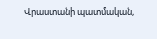Վրաստանի պատմական,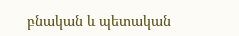բնական և պետական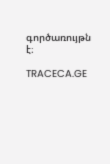գործառույթն է։

TRACECA.GE